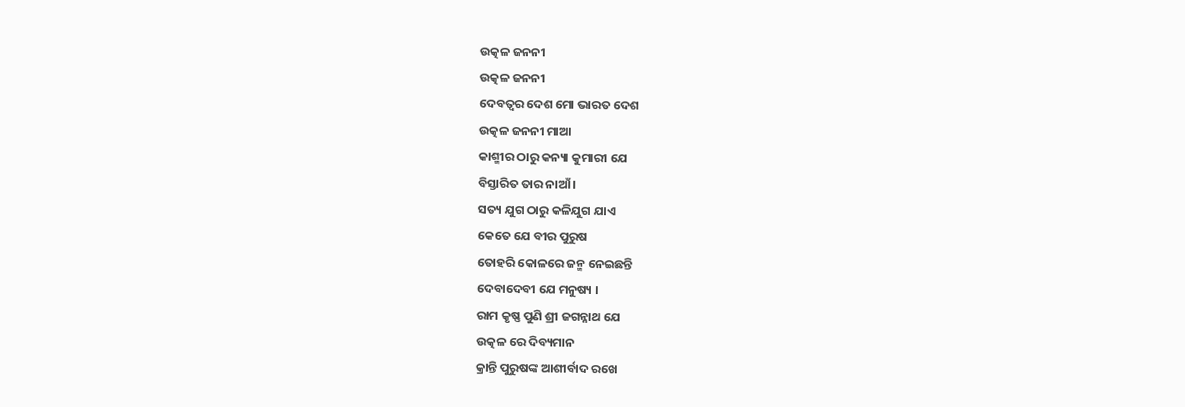ଉତ୍କଳ ଜନନୀ
ଉତ୍କଳ ଜନନୀ
ଦେବତ୍ବର ଦେଶ ମୋ ଭାରତ ଦେଶ
ଉତ୍କଳ ଜନନୀ ମାଆ
କାଶ୍ମୀର ଠାରୁ କନ୍ୟା କୁମାରୀ ଯେ
ବିସ୍ତାରିତ ତାର ନାଆଁ ।
ସତ୍ୟ ଯୁଗ ଠାରୁ କଳିଯୁଗ ଯାଏ
କେତେ ଯେ ବୀର ପୁରୁଷ
ତୋହରି କୋଳରେ ଜନ୍ମ ନେଇଛନ୍ତି
ଦେବାଦେବୀ ଯେ ମନୁଷ୍ୟ ।
ରାମ କୃଷ୍ଣ ପୁଣି ଶ୍ରୀ ଜଗନ୍ନାଥ ଯେ
ଉତ୍କଳ ରେ ଦିବ୍ୟମାନ
କ୍ରାନ୍ତି ପୁରୁଷଙ୍କ ଆଶୀର୍ବାଦ ରଖେ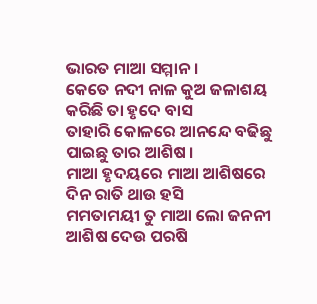ଭାରତ ମାଆ ସମ୍ମାନ ।
କେତେ ନଦୀ ନାଳ କୁଅ ଜଳାଶୟ
କରିଛି ତା ହୃଦେ ବାସ
ତାହାରି କୋଳରେ ଆନନ୍ଦେ ବଢିଛୁ
ପାଇଛୁ ତାର ଆଶିଷ ।
ମାଆ ହୃଦୟରେ ମାଆ ଆଶିଷରେ
ଦିନ ରାତି ଥାଉ ହସି
ମମତାମୟୀ ତୁ ମାଆ ଲୋ ଜନନୀ
ଆଶିଷ ଦେଉ ପରଷି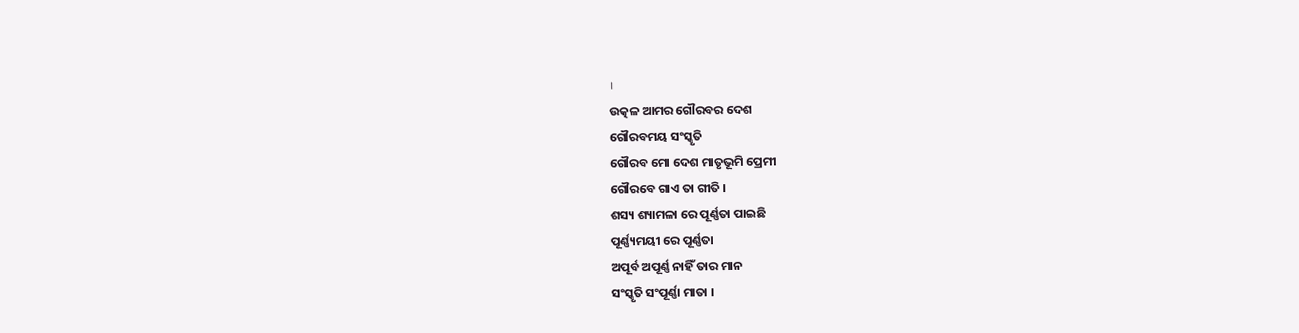।
ଉତ୍କଳ ଆମର ଗୌରବର ଦେଶ
ଗୌରବମୟ ସଂସ୍କୃତି
ଗୌରବ ମୋ ଦେଶ ମାତୃଭୂମି ପ୍ରେମୀ
ଗୌରବେ ଗାଏ ତା ଗୀତି ।
ଶସ୍ୟ ଶ୍ୟାମଳା ରେ ପୂର୍ଣ୍ଣତା ପାଇଛି
ପୂର୍ଣ୍ଣ୍ୟମୟୀ ରେ ପୂର୍ଣ୍ଣତା
ଅପୂର୍ବ ଅପୂର୍ଣ୍ଣ ନାହିଁ ତାର ମାନ
ସଂସ୍କୃତି ସଂପୂର୍ଣ୍ଣା ମାତା ।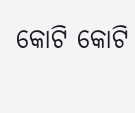କୋଟି କୋଟି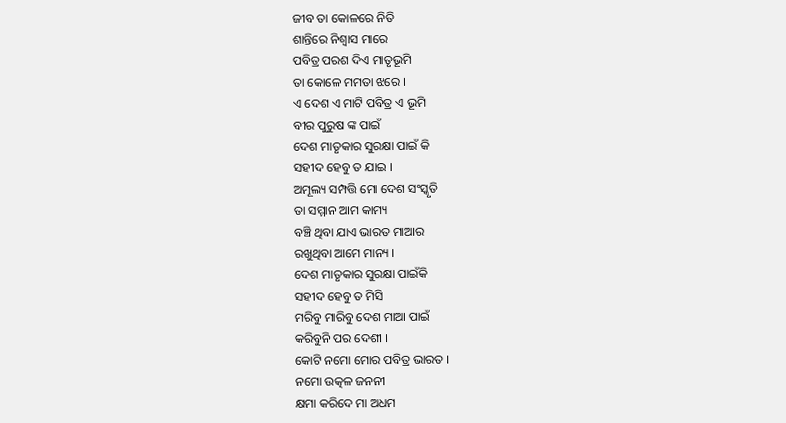ଜୀବ ତା କୋଳରେ ନିତି
ଶାନ୍ତିରେ ନିଶ୍ବାସ ମାରେ
ପବିତ୍ର ପରଶ ଦିଏ ମାତୃଭୂମି
ତା କୋଳେ ମମତା ଝରେ ।
ଏ ଦେଶ ଏ ମାଟି ପବିତ୍ର ଏ ଭୂମି
ବୀର ପୁରୁଷ ଙ୍କ ପାଇଁ
ଦେଶ ମାତୃକାର ସୁରକ୍ଷା ପାଇଁ କି
ସହୀଦ ହେବୁ ତ ଯାଇ ।
ଅମୂଲ୍ୟ ସମ୍ପତ୍ତି ମୋ ଦେଶ ସଂସ୍କୃତି
ତା ସମ୍ମାନ ଆମ କାମ୍ୟ
ବଞ୍ଚି ଥିବା ଯାଏ ଭାରତ ମାଆର
ରଖୁଥିବା ଆମେ ମାନ୍ୟ ।
ଦେଶ ମାତୃକାର ସୁରକ୍ଷା ପାଇଁକି
ସହୀଦ ହେବୁ ତ ମିସି
ମରିବୁ ମାରିବୁ ଦେଶ ମାଆ ପାଇଁ
କରିବୁନି ପର ଦେଶୀ ।
କୋଟି ନମୋ ମୋର ପବିତ୍ର ଭାରତ ।
ନମୋ ଉତ୍କଳ ଜନନୀ
କ୍ଷମା କରିଦେ ମା ଅଧମ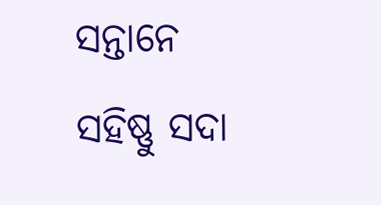ସନ୍ତାନେ
ସହିଷ୍ଣୁ ସଦା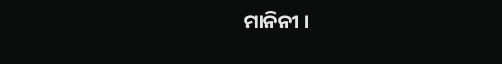ମାନିନୀ ।